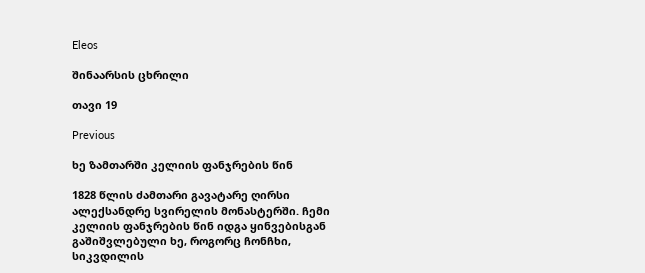Eleos

შინაარსის ცხრილი

თავი 19

Previous

ხე ზამთარში კელიის ფანჯრების წინ

1828 წლის ძამთარი გავატარე ღირსი ალექსანდრე სვირელის მონასტერში. ჩემი კელიის ფანჯრების წინ იდგა ყინვებისგან გაშიშვლებული ხე, როგორც ჩონჩხი, სიკვდილის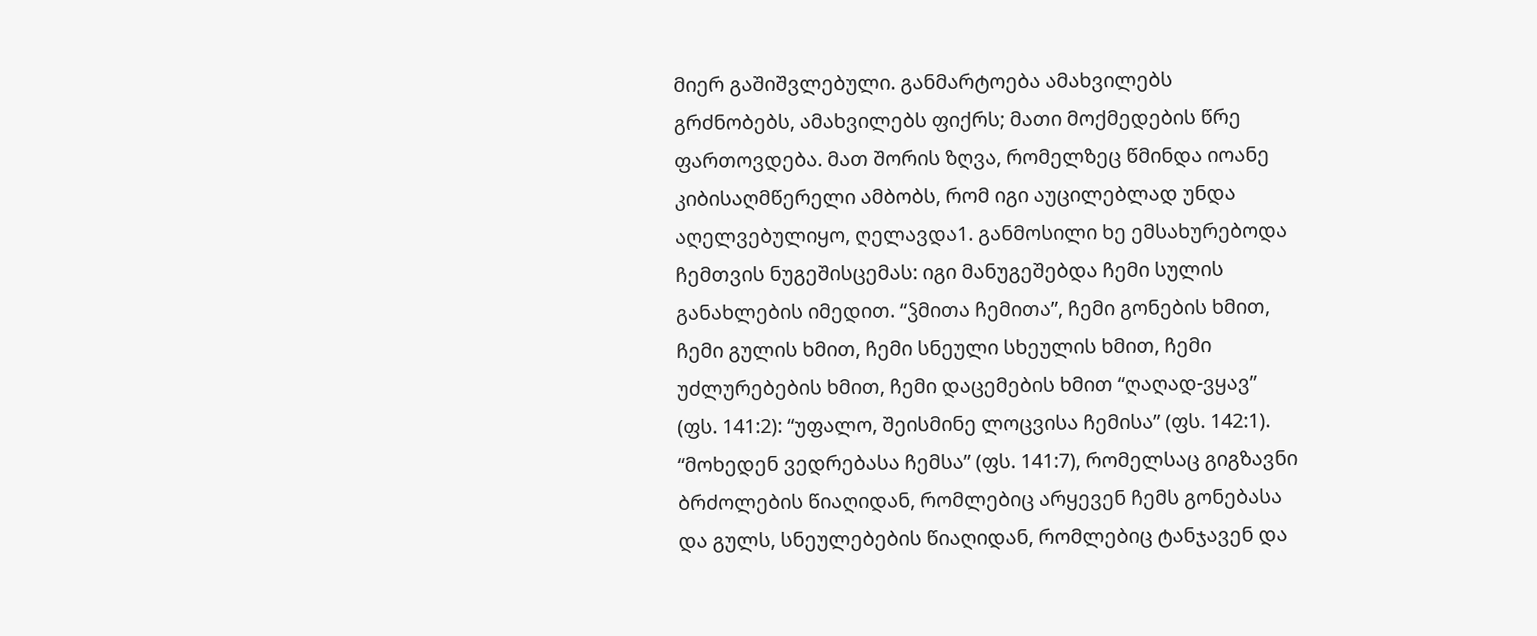მიერ გაშიშვლებული. განმარტოება ამახვილებს გრძნობებს, ამახვილებს ფიქრს; მათი მოქმედების წრე ფართოვდება. მათ შორის ზღვა, რომელზეც წმინდა იოანე კიბისაღმწერელი ამბობს, რომ იგი აუცილებლად უნდა აღელვებულიყო, ღელავდა1. განმოსილი ხე ემსახურებოდა ჩემთვის ნუგეშისცემას: იგი მანუგეშებდა ჩემი სულის განახლების იმედით. “ჴმითა ჩემითა”, ჩემი გონების ხმით, ჩემი გულის ხმით, ჩემი სნეული სხეულის ხმით, ჩემი უძლურებების ხმით, ჩემი დაცემების ხმით “ღაღად-ვყავ” (ფს. 141:2): “უფალო, შეისმინე ლოცვისა ჩემისა” (ფს. 142:1). “მოხედენ ვედრებასა ჩემსა” (ფს. 141:7), რომელსაც გიგზავნი ბრძოლების წიაღიდან, რომლებიც არყევენ ჩემს გონებასა და გულს, სნეულებების წიაღიდან, რომლებიც ტანჯავენ და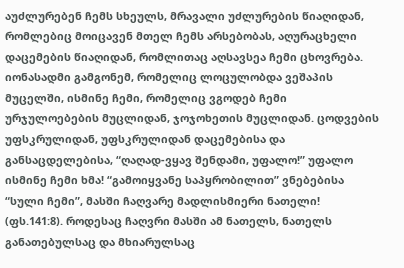აუძლურებენ ჩემს სხეულს, მრავალი უძლურების წიაღიდან, რომლებიც მოიცავენ მთელ ჩემს არსებობას, აღურაცხელი დაცემების წიაღიდან, რომლითაც აღსავსეა ჩემი ცხოვრება. იონასადმი გამგონემ, რომელიც ლოცულობდა ვეშაპის მუცელში, ისმინე ჩემი, რომელიც ვგოდებ ჩემი ურჯულოებების მუცლიდან, ჯოჯოხეთის მუცლიდან. ცოდვების უფსკრულიდან, უფსკრულიდან დაცემებისა და განსაცდელებისა, “ღაღად-ვყავ შენდამი, უფალო!” უფალო ისმინე ჩემი ხმა! “გამოიყვანე საპყრობილით” ვნებებისა “სული ჩემი”, მასში ჩაღვარე მადლისმიერი ნათელი! (ფს.141:8). როდესაც ჩაღვრი მასში ამ ნათელს, ნათელს განათებულსაც და მხიარულსაც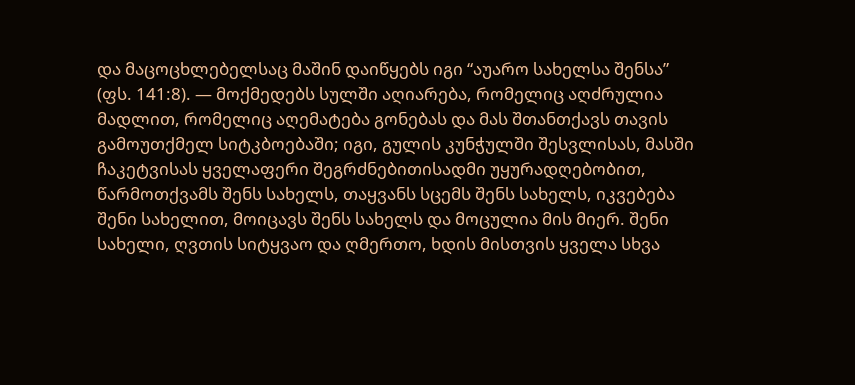და მაცოცხლებელსაც მაშინ დაიწყებს იგი “აუარო სახელსა შენსა” (ფს. 141:8). — მოქმედებს სულში აღიარება, რომელიც აღძრულია მადლით, რომელიც აღემატება გონებას და მას შთანთქავს თავის გამოუთქმელ სიტკბოებაში; იგი, გულის კუნჭულში შესვლისას, მასში ჩაკეტვისას ყველაფერი შეგრძნებითისადმი უყურადღებობით, წარმოთქვამს შენს სახელს, თაყვანს სცემს შენს სახელს, იკვებება შენი სახელით, მოიცავს შენს სახელს და მოცულია მის მიერ. შენი სახელი, ღვთის სიტყვაო და ღმერთო, ხდის მისთვის ყველა სხვა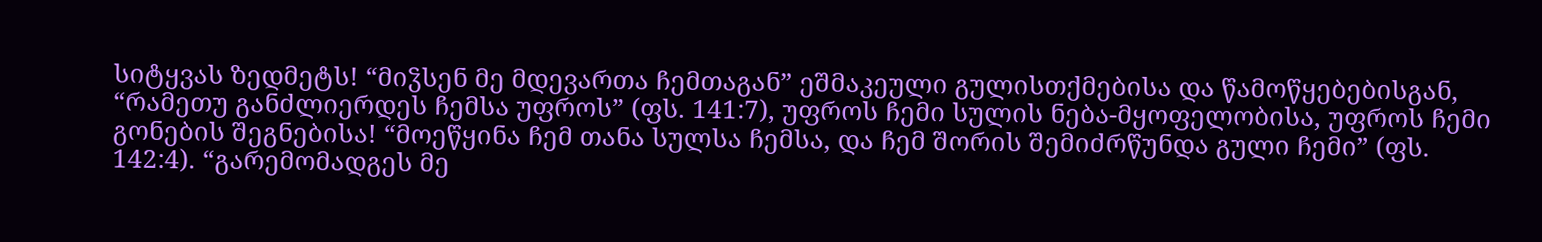სიტყვას ზედმეტს! “მიჴსენ მე მდევართა ჩემთაგან” ეშმაკეული გულისთქმებისა და წამოწყებებისგან, “რამეთუ განძლიერდეს ჩემსა უფროს” (ფს. 141:7), უფროს ჩემი სულის ნება-მყოფელობისა, უფროს ჩემი გონების შეგნებისა! “მოეწყინა ჩემ თანა სულსა ჩემსა, და ჩემ შორის შემიძრწუნდა გული ჩემი” (ფს. 142:4). “გარემომადგეს მე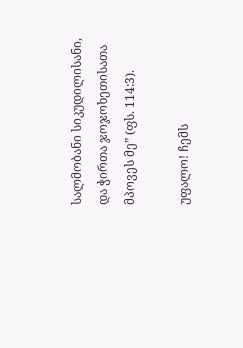სალმობანი სიკუდილისანი, და ჭირთა ჯოჯოხეთისათა მპოვეს მე” (ფს. 114:3).

უფალო! ჩემს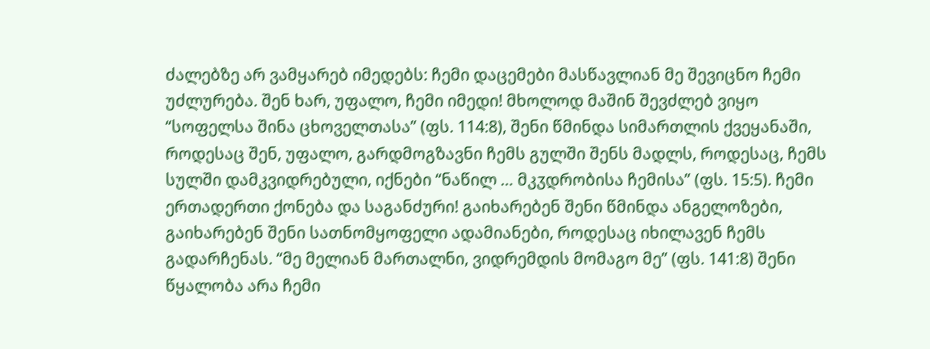ძალებზე არ ვამყარებ იმედებს: ჩემი დაცემები მასწავლიან მე შევიცნო ჩემი უძლურება. შენ ხარ, უფალო, ჩემი იმედი! მხოლოდ მაშინ შევძლებ ვიყო “სოფელსა შინა ცხოველთასა” (ფს. 114:8), შენი წმინდა სიმართლის ქვეყანაში, როდესაც შენ, უფალო, გარდმოგზავნი ჩემს გულში შენს მადლს, როდესაც, ჩემს სულში დამკვიდრებული, იქნები “ნაწილ … მკჳდრობისა ჩემისა” (ფს. 15:5). ჩემი ერთადერთი ქონება და საგანძური! გაიხარებენ შენი წმინდა ანგელოზები, გაიხარებენ შენი სათნომყოფელი ადამიანები, როდესაც იხილავენ ჩემს გადარჩენას. “მე მელიან მართალნი, ვიდრემდის მომაგო მე” (ფს. 141:8) შენი წყალობა არა ჩემი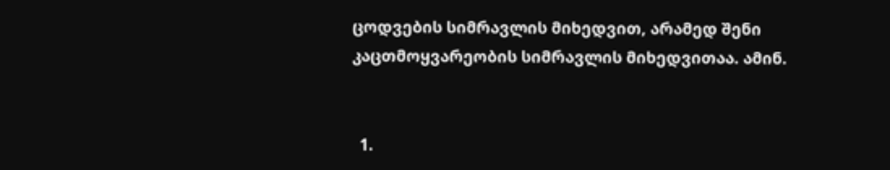ცოდვების სიმრავლის მიხედვით, არამედ შენი კაცთმოყვარეობის სიმრავლის მიხედვითაა. ამინ.


  1.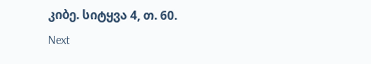კიბე. სიტყვა 4, თ. 60.
Next